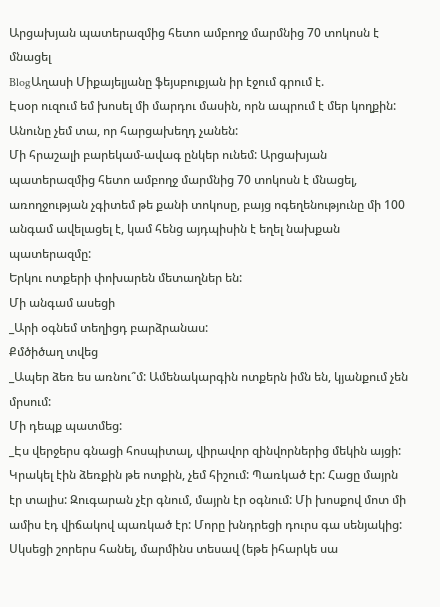Արցախյան պատերազմից հետո ամբողջ մարմնից 70 տոկոսն է մնացել
BlogԱղասի Միքայելյանը ֆեյսբուքյան իր էջում գրում է.
Էսօր ուզում եմ խոսել մի մարդու մասին, որն ապրում է մեր կողքին: Անունը չեմ տա, որ հարցախեղդ չանեն:
Մի հրաշալի բարեկամ-ավագ ընկեր ունեմ: Արցախյան պատերազմից հետո ամբողջ մարմնից 70 տոկոսն է մնացել, առողջության չգիտեմ թե քանի տոկոսը, բայց ոգեղենությունը մի 100 անգամ ավելացել է, կամ հենց այդպիսին է եղել նախքան պատերազմը:
Երկու ոտքերի փոխարեն մետաղներ են:
Մի անգամ ասեցի
_Արի օգնեմ տեղիցդ բարձրանաս:
Քմծիծաղ տվեց
_Ապեր ձեռ ես առնու՞մ: Ամենակարգին ոտքերն իմն են, կյանքում չեն մրսում:
Մի դեպք պատմեց:
_Էս վերջերս գնացի հոսպիտալ, վիրավոր զինվորներից մեկին այցի: Կրակել էին ձեռքին թե ոտքին, չեմ հիշում: Պառկած էր: Հացը մայրն էր տալիս: Զուգարան չէր գնում, մայրն էր օգնում: Մի խոսքով մոտ մի ամիս էդ վիճակով պառկած էր: Մորը խնդրեցի դուրս գա սենյակից: Սկսեցի շորերս հանել, մարմինս տեսավ (եթե իհարկե սա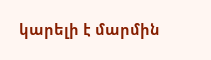կարելի է մարմին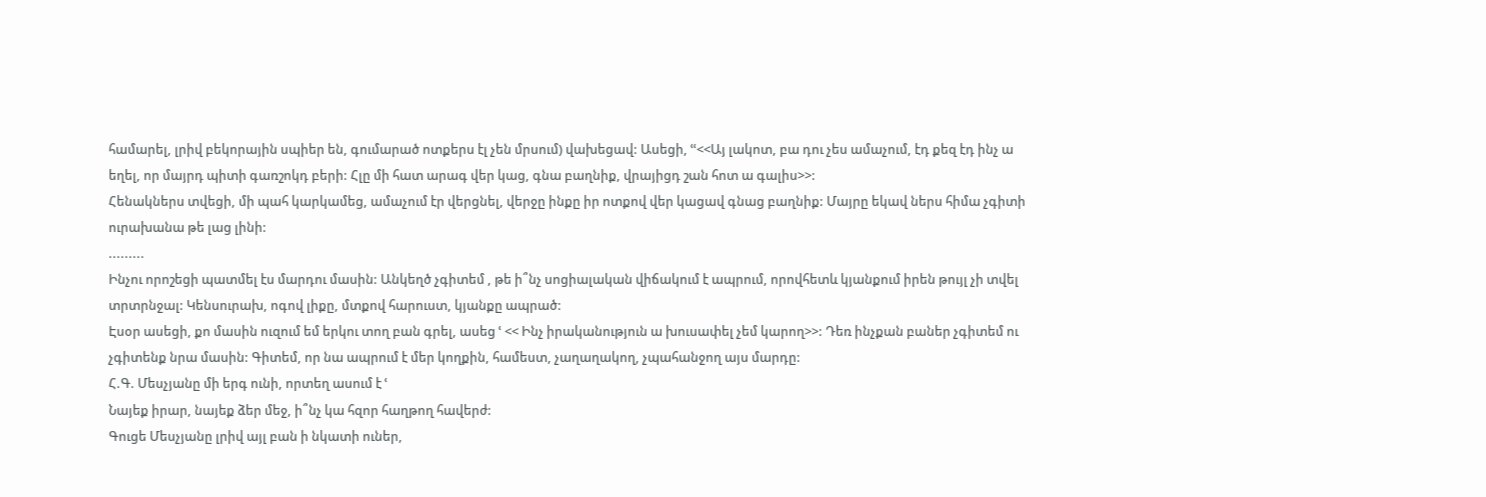համարել, լրիվ բեկորային սպիեր են, գումարած ոտքերս էլ չեն մրսում) վախեցավ: Ասեցի, ՙՙ<<Այ լակոտ, բա դու չես ամաչում, էդ քեզ էդ ինչ ա եղել, որ մայրդ պիտի գառշոկդ բերի: Հլը մի հատ արագ վեր կաց, գնա բաղնիք, վրայիցդ շան հոտ ա գալիս>>:
Հենակներս տվեցի, մի պահ կարկամեց, ամաչում էր վերցնել, վերջը ինքը իր ոտքով վեր կացավ գնաց բաղնիք: Մայրը եկավ ներս հիմա չգիտի ուրախանա թե լաց լինի:
.........
Ինչու որոշեցի պատմել էս մարդու մասին: Անկեղծ չգիտեմ , թե ի՞նչ սոցիալական վիճակում է ապրում, որովհետև կյանքում իրեն թույլ չի տվել տրտրնջալ: Կենսուրախ, ոգով լիքը, մտքով հարուստ, կյանքը ապրած:
Էսօր ասեցի, քո մասին ուզում եմ երկու տող բան գրել, ասեց ՙ << Ինչ իրականություն ա խուսափել չեմ կարող>>: Դեռ ինչքան բաներ չգիտեմ ու չգիտենք նրա մասին: Գիտեմ, որ նա ապրում է մեր կողքին, համեստ, չաղաղակող, չպահանջող այս մարդը:
Հ.Գ. Մեսչյանը մի երգ ունի, որտեղ ասում է ՙ
Նայեք իրար, նայեք ձեր մեջ, ի՞նչ կա հզոր հաղթող հավերժ:
Գուցե Մեսչյանը լրիվ այլ բան ի նկատի ուներ,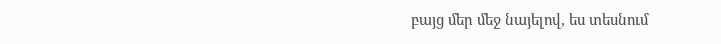բայց մեր մեջ նայելով, ես տեսնում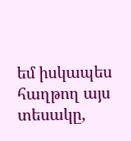եմ իսկապես հաղթող այս տեսակը,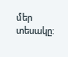մեր տեսակը: